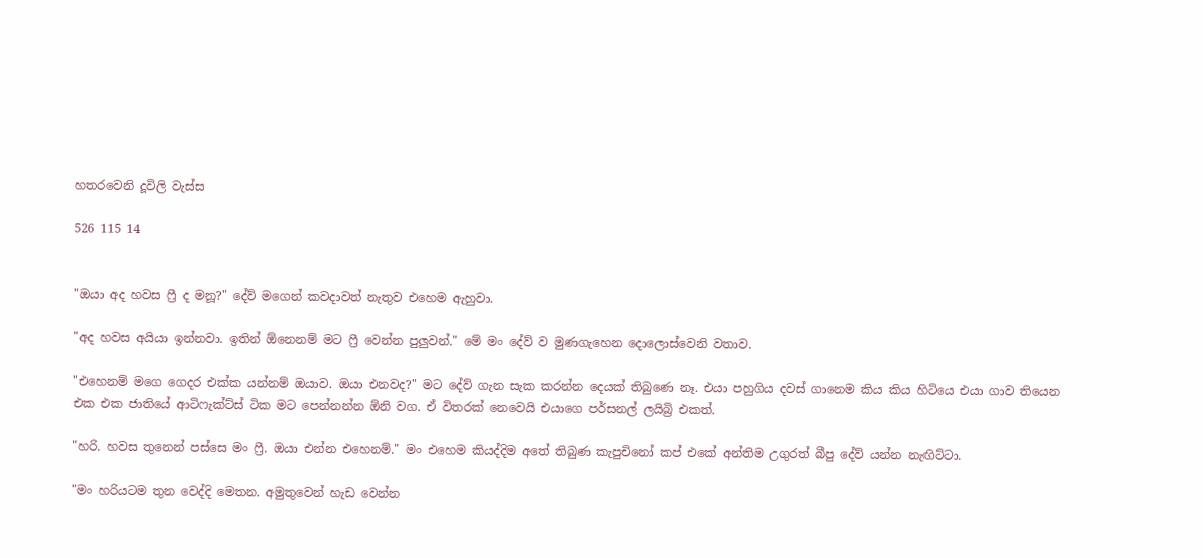හතරවෙනි දූවිලි වැස්ස

526 115 14


"ඔයා අද හවස ෆ්‍රී ද මනූ?" දේව් මගෙන් කවදාවත් නැතුව එහෙම ඇහුවා.

"අද හවස අයියා ඉන්නවා. ඉතින් ඕනෙනම් මට ෆ්‍රී වෙන්න පුලුවන්." මේ මං දේව් ව මුණගැහෙන දොලොස්වෙනි වතාව.

"එහෙනම් මගෙ ගෙදර එක්ක යන්නම් ඔයාව. ඔයා එනවද?" මට දේව් ගැන සැක කරන්න දෙයක් තිබුණෙ නෑ. එයා පහුගිය දවස් ගානෙම කිය කිය හිටියෙ එයා ගාව තියෙන එක එක ජාතියේ ආටිෆැක්ට්ස් ටික මට පෙන්නන්න ඕනි වග. ඒ විතරක් නෙවෙයි එයාගෙ පර්සනල් ලයිබ්‍රි එකත්.

"හරි. හවස තුනෙන් පස්සෙ මං ෆ්‍රී. ඔයා එන්න එහෙනම්." මං එහෙම කියද්දිම අතේ තිබුණ කැපුචිනෝ කප් එකේ අන්තිම උගුරත් බීපු දේව් යන්න නැඟිට්ටා.

"මං හරියටම තුන වෙද්දි මෙතන. අමුතුවෙන් හැඩ වෙන්න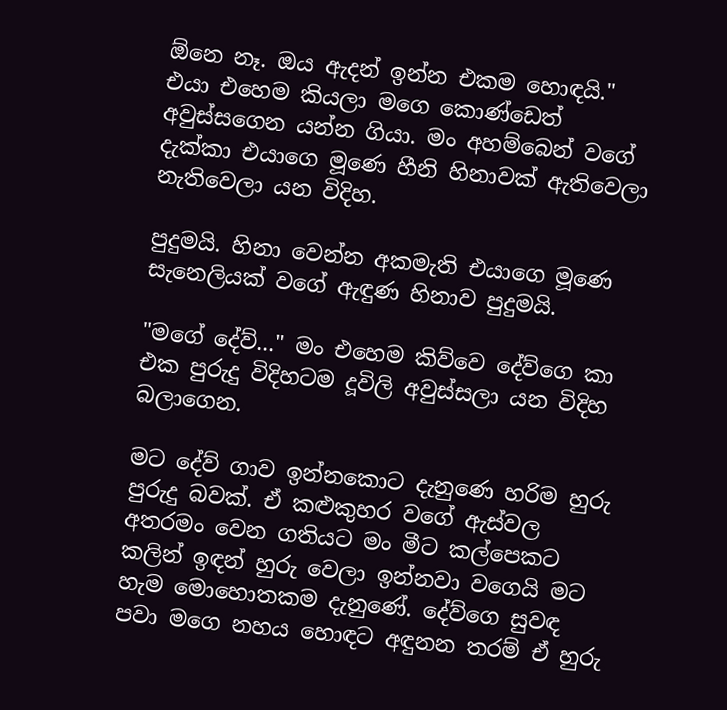ඕනෙ නෑ. ඔය ඇදන් ඉන්න එකම හොඳයි." එයා එහෙම කියලා මගෙ කොණ්ඩෙත් අවුස්සගෙන යන්න ගියා. මං අහම්බෙන් වගේ දැක්කා එයාගෙ මූණෙ හීනි හිනාවක් ඇතිවෙලා නැතිවෙලා යන විදිහ.

පුදුමයි. හිනා වෙන්න අකමැති එයාගෙ මූණෙ සැනෙලියක් වගේ ඇඳුණ හිනාව පුදුමයි.

"මගේ දේව්..." මං එහෙම කිව්වෙ දේව්ගෙ කා එක පුරුදු විදිහටම දූවිලි අවුස්සලා යන විදිහ බලාගෙන.

මට දේව් ගාව ඉන්නකොට දැනුණෙ හරිම හුරු පුරුදු බවක්. ඒ කළුකුහර වගේ ඇස්වල අතරමං වෙන ගතියට මං මීට කල්පෙකට කලින් ඉඳන් හුරු වෙලා ඉන්නවා වගෙයි මට හැම මොහොතකම දැනුණේ. දේව්ගෙ සුවඳ පවා මගෙ නහය හොඳට අඳුනන තරම් ඒ හුරු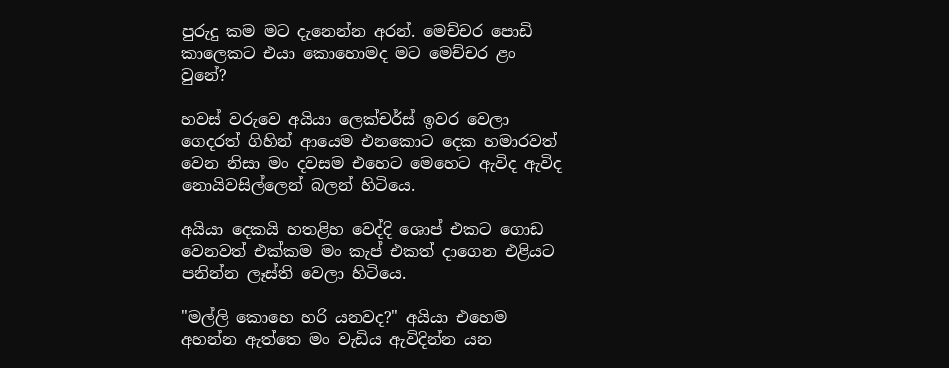පුරුදු කම මට දැනෙන්න අරන්. මෙච්චර පොඩි කාලෙකට එයා කොහොමද මට මෙච්චර ළං වුනේ?

හවස් වරුවෙ අයියා ලෙක්චර්ස් ඉවර වෙලා ගෙදරත් ගිහින් ආයෙම එනකොට දෙක හමාරවත් වෙන නිසා මං දවසම එහෙට මෙහෙට ඇවිද ඇවිද නොයිවසිල්ලෙන් බලන් හිටියෙ.

අයියා දෙකයි හතළිහ වෙද්දි ශොප් එකට ගොඩ වෙනවත් එක්කම මං කැප් එකත් දාගෙන එළියට පනින්න ලෑස්ති වෙලා හිටියෙ.

"මල්ලි කොහෙ හරි යනවද?" අයියා එහෙම අහන්න ඇත්තෙ මං වැඩිය ඇවිදින්න යන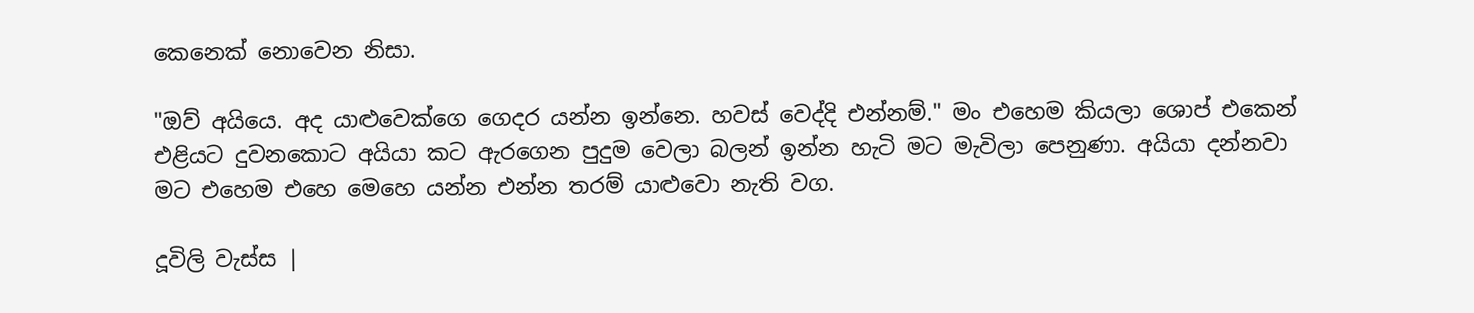කෙනෙක් නොවෙන නිසා.

"ඔව් අයියෙ. අද යාළුවෙක්ගෙ ගෙදර යන්න ඉන්නෙ. හවස් වෙද්දි එන්නම්." මං එහෙම කියලා ශොප් එකෙන් එළියට දුවනකොට අයියා කට ඇරගෙන පුදුම වෙලා බලන් ඉන්න හැටි මට මැවිලා පෙනුණා. අයියා දන්නවා මට එහෙම එහෙ මෙහෙ යන්න එන්න තරම් යාළුවො නැති වග.

දූවිලි වැස්ස |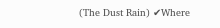(The Dust Rain) ✔Where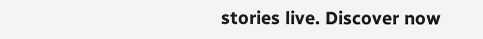stories live. Discover now